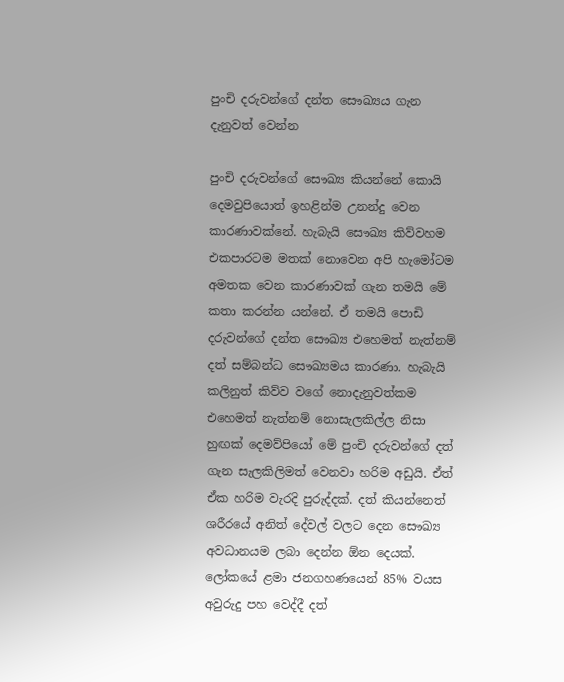පුංචි දරුවන්ගේ දන්ත සෞඛ්‍යය ගැන දැනුවත් වෙන්න

පුංචි දරුවන්ගේ සෞඛ්‍ය කියන්නේ කොයි දෙමවුපියොත් ඉහළින්ම උනන්දු වෙන කාරණාවක්නේ. හැබැයි සෞඛ්‍ය කිව්වහම එකපාරටම මතක් නොවෙන අපි හැමෝටම අමතක වෙන කාරණාවක් ගැන තමයි මේ කතා කරන්න යන්නේ. ඒ තමයි පොඩි දරුවන්ගේ දන්ත සෞඛ්‍ය එහෙමත් නැත්නම් දත් සම්බන්ධ සෞඛ්‍යමය කාරණා. හැබැයි කලිනුත් කිව්ව වගේ නොදැනුවත්කම එහෙමත් නැත්නම් නොසැලකිල්ල නිසා හුඟක් දෙමව්පියෝ මේ පුංචි දරුවන්ගේ දත් ගැන සැලකිලිමත් වෙනවා හරිම අඩුයි. ඒත් ඒක හරිම වැරදි පුරුද්දක්. දත් කියන්නෙත් ශරීරයේ අනිත් දේවල් වලට දෙන සෞඛ්‍ය අවධානයම ලබා දෙන්න ඕන දෙයක්. ලෝකයේ ළමා ජනගහණයෙන් 85% වයස අවුරුදු පහ වෙද්දී දත්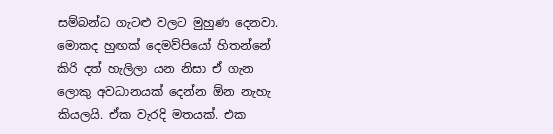සම්බන්ධ ගැටළු වලට මුහුණ දෙනවා. මොකද හුඟක් දෙමව්පියෝ හිතන්නේ කිරි දත් හැලිලා යන නිසා ඒ ගැන ලොකු අවධානයක් දෙන්න ඕන නැහැ කියලයි. ඒක වැරදි මතයක්. එක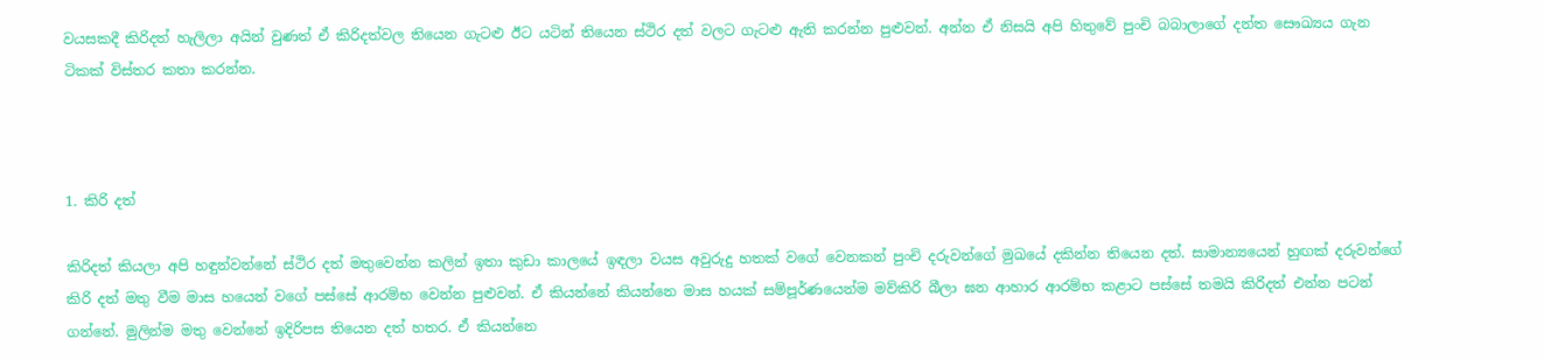වයසකදී කිරිදත් හැලිලා අයින් වුණත් ඒ කිරිදත්වල තියෙන ගැටළු ඊට යටින් තියෙන ස්ථිර දත් වලට ගැටළු ඇති කරන්න පුළුවන්. අන්න ඒ නිසයි අපි හිතුවේ පුංචි බබාලාගේ දන්ත සෞඛ්‍යය ගැන ටිකක් විස්තර කතා කරන්න.



1. කිරි දත්

කිරිදත් කියලා අපි හඳුන්වන්නේ ස්ථිර දත් මතුවෙන්න කලින් ඉතා කුඩා කාලයේ ඉඳලා වයස අවුරුදු හතක් වගේ වෙනකන් පුංචි දරුවන්ගේ මුඛයේ දකින්න තියෙන දත්. සාමාන්‍යයෙන් හුඟක් දරුවන්ගේ කිරි දත් මතු වීම මාස හයෙන් වගේ පස්සේ ආරම්භ වෙන්න පුළුවන්. ඒ කියන්නේ කියන්නෙ මාස හයක් සම්පූර්ණයෙන්ම මව්කිරි බීලා ඝන ආහාර ආරම්භ කළාට පස්සේ තමයි කිරිදත් එන්න පටන් ගන්නේ. මුලින්ම මතු වෙන්නේ ඉදිරිපස තියෙන දත් හතර. ඒ කියන්නෙ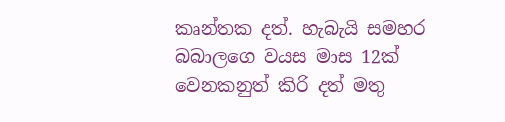කෘන්තක දත්. හැබැයි සමහර බබාලගෙ වයස මාස 12ක් වෙනකනුත් කිරි දත් මතු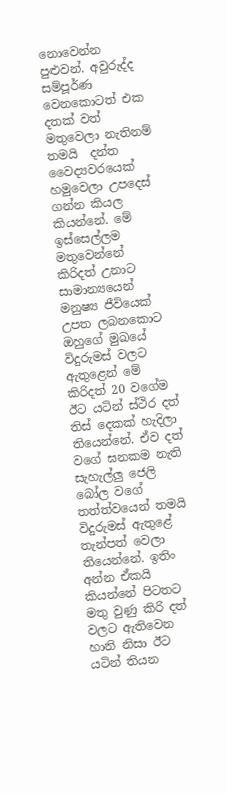නොවෙන්න පුළුවන්. අවුරුද්ද සම්පූර්ණ වෙනකොටත් එක දතක් වත් මතුවෙලා නැතිනම් තමයි  දන්ත වෛද්‍යවරයෙක් හමුවෙලා උපදෙස් ගන්න කියල කියන්නේ. මේ ඉස්සෙල්ලම මතුවෙන්නේ කිරිදත් උනාට සාමාන්‍යයෙන් මනුෂ්‍ය ජීවියෙක් උපත ලබනකොට ඔහුගේ මුඛයේ විදුරුමස් වලට ඇතුළෙන් මේ කිරිදත් 20 වගේම ඊට යටින් ස්ථිර දත් තිස් දෙකක් හැදිලා තියෙන්නේ. ඒව දත් වගේ ඝනකම නැති සැහැල්ලු ජෙලි බෝල වගේ තත්ත්වයෙන් තමයි විදුරුමස් ඇතුළේ තැන්පත් වෙලා තියෙන්නේ. ඉතිං අන්න ඒකයි කියන්නේ පිටතට මතු වුණු කිරි දත් වලට ඇතිවෙන හානි නිසා ඊට යටින් තියන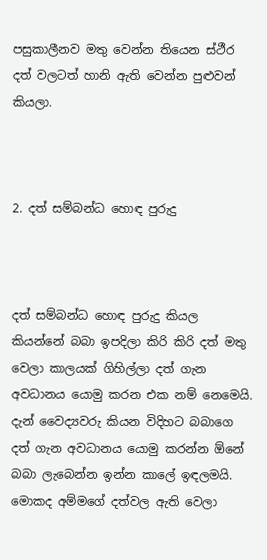පසුකාලීනව මතු වෙන්න තියෙන ස්ථීර දත් වලටත් හානි ඇති වෙන්න පුළුවන් කියලා.



2. දත් සම්බන්ධ හොඳ පුරුදු



දත් සම්බන්ධ හොඳ පුරුදු කියල කියන්නේ බබා ඉපදිලා කිරි කිරි දත් මතු වෙලා කාලයක් ගිහිල්ලා දත් ගැන අවධානය යොමු කරන එක නම් නෙමෙයි. දැන් වෛද්‍යවරු කියන විදිහට බබාගෙ දත් ගැන අවධානය යොමු කරන්න ඕනේ බබා ලැබෙන්න ඉන්න කාලේ ඉඳලමයි. මොකද අම්මගේ දත්වල ඇති වෙලා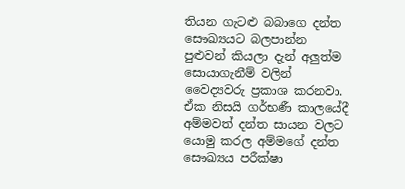තියන ගැටළු බබාගෙ දන්ත සෞඛ්‍යයට බලපාන්න පුළුවන් කියලා දැන් අලුත්ම සොයාගැනීම් වලින් වෛද්‍යවරු ප්‍රකාශ කරනවා. ඒක නිසයි ගර්භණී කාලයේදී අම්මවත් දන්ත සායන වලට යොමු කරල අම්මගේ දන්ත සෞඛ්‍යය පරීක්ෂා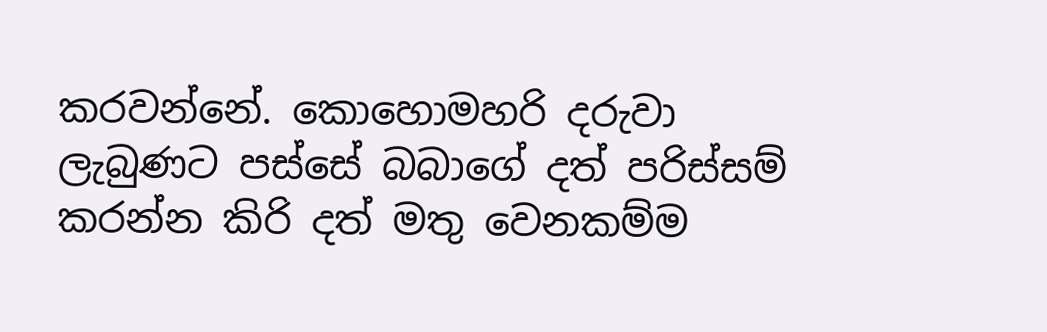කරවන්නේ. කොහොමහරි දරුවා ලැබුණට පස්සේ බබාගේ දත් පරිස්සම් කරන්න කිරි දත් මතු වෙනකම්ම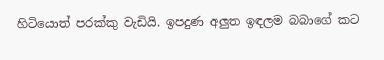හිටියොත් පරක්කු වැඩියි. ඉපදුණ අලුත ඉඳලම බබාගේ කට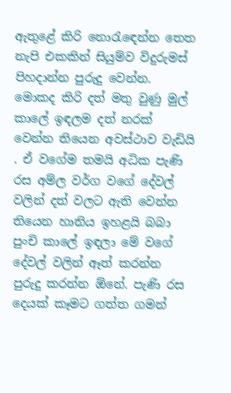ඇතුළේ කිරි නොරැඳෙන්න තෙත නැපි එකකින් සියුම්ව විදුරුමස් පිහදාන්න පුරුදු වෙන්න. මොකද කිරි දත් මතු වුණු මුල් කාලේ ඉඳලම දත් නරක් වෙන්න තියෙන අවස්ථාව වැඩියි . ඒ වගේම තමයි අධික පැණි රස අම්ල වර්ග වගේ දේවල් වලින් දත් වලට ඇති වෙන්න තියෙන හානිය ඉහළයි බබා පුංචි කාලේ ඉඳලා මේ වගේ දේවල් වලින් ඈත් කරන්න පුරුදු කරන්න ඕනේ. පැණි රස දෙයක් කෑමට ගත්ත ගමන්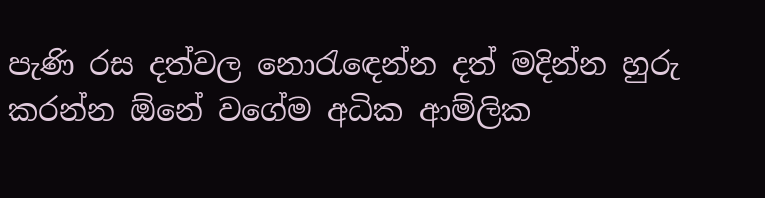පැණි රස දත්වල නොරැඳෙන්න දත් මදින්න හුරු කරන්න ඕනේ වගේම අධික ආම්ලික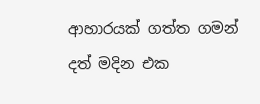ආහාරයක් ගත්ත ගමන් දත් මදින එක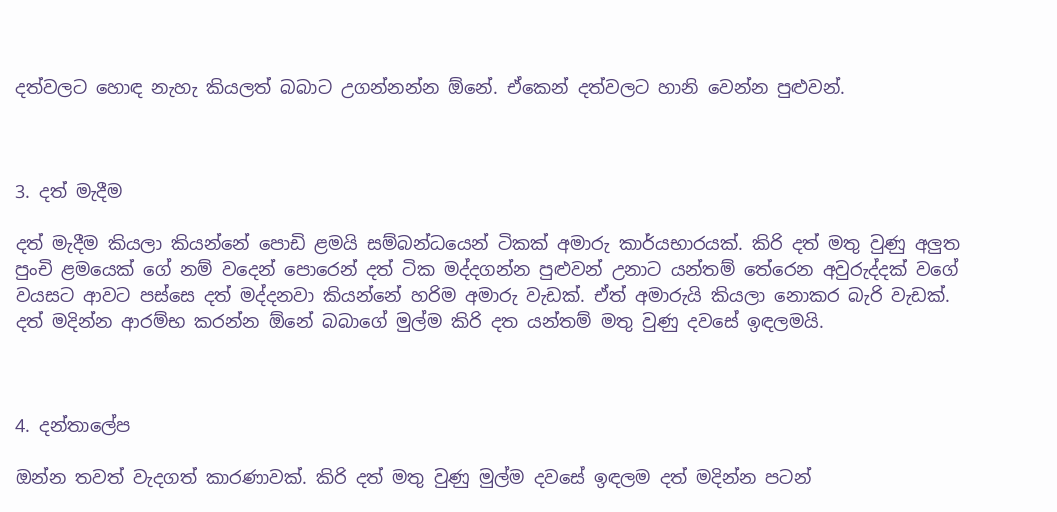දත්වලට හොඳ නැහැ කියලත් බබාට උගන්නන්න ඕනේ. ඒකෙන් දත්වලට හානි වෙන්න පුළුවන්.



3. දත් මැදීම

දත් මැදීම කියලා කියන්නේ පොඩි ළමයි සම්බන්ධයෙන් ටිකක් අමාරු කාර්යභාරයක්. කිරි දත් මතු වුණු අලුත පුංචි ළමයෙක් ගේ නම් වදෙන් පොරෙන් දත් ටික මද්දගන්න පුළුවන් උනාට යන්තම් තේරෙන අවුරුද්දක් වගේ වයසට ආවට පස්සෙ දත් මද්දනවා කියන්නේ හරිම අමාරු වැඩක්. ඒත් අමාරුයි කියලා නොකර බැරි වැඩක්. දත් මදින්න ආරම්භ කරන්න ඕනේ බබාගේ මුල්ම කිරි දත යන්තම් මතු වුණු දවසේ ඉඳලමයි.



4. දන්තාලේප

ඔන්න තවත් වැදගත් කාරණාවක්. කිරි දත් මතු වුණු මුල්ම දවසේ ඉඳලම දත් මදින්න පටන්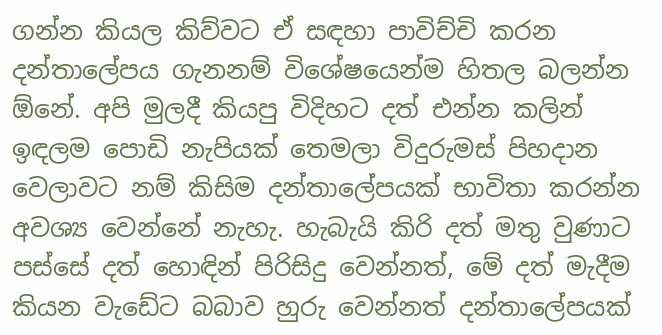ගන්න කියල කිව්වට ඒ සඳහා පාවිච්චි කරන දන්තාලේපය ගැනනම් විශේෂයෙන්ම හිතල බලන්න ඕනේ. අපි මුලදී කියපු විදිහට දත් එන්න කලින් ඉඳලම පොඩි නැපියක් තෙමලා විදුරුමස් පිහදාන වෙලාවට නම් කිසිම දන්තාලේපයක් භාවිතා කරන්න අවශ්‍ය වෙන්නේ නැහැ. හැබැයි කිරි දත් මතු වුණාට පස්සේ දත් හොඳින් පිරිසිදු වෙන්නත්, මේ දත් මැදීම කියන වැඩේට බබාව හුරු වෙන්නත් දන්තාලේපයක්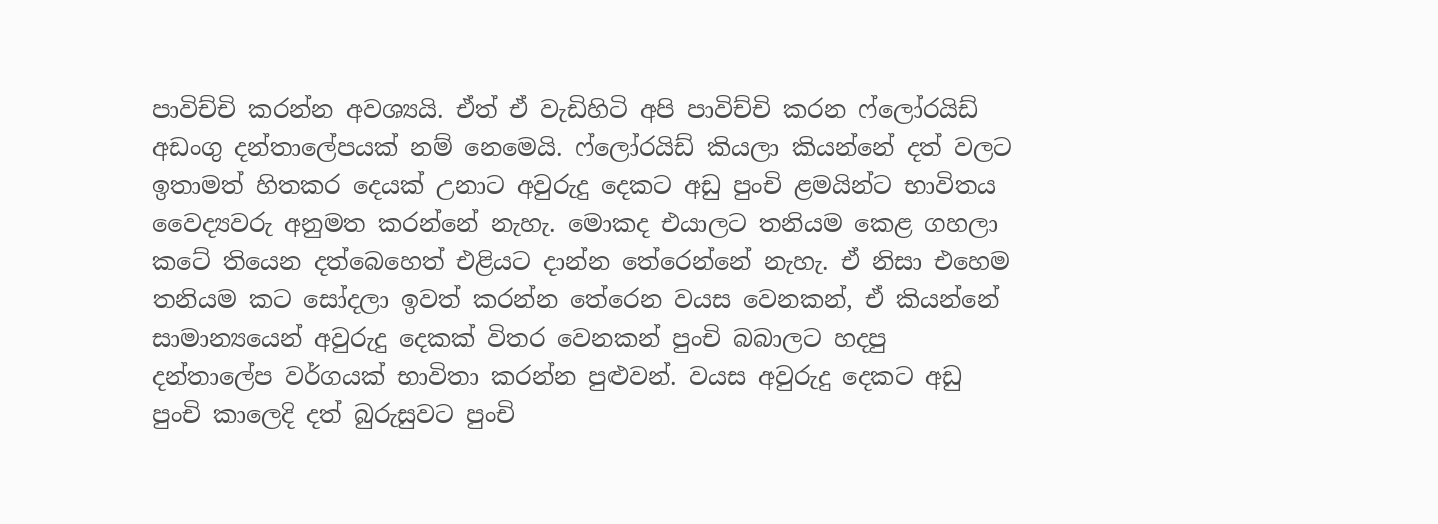පාවිච්චි කරන්න අවශ්‍යයි. ඒත් ඒ වැඩිහිටි අපි පාවිච්චි කරන ෆ්ලෝරයිඩ් අඩංගු දන්තාලේපයක් නම් නෙමෙයි. ෆ්ලෝරයිඩ් කියලා කියන්නේ දත් වලට ඉතාමත් හිතකර දෙයක් උනාට අවුරුදු දෙකට අඩු පුංචි ළමයින්ට භාවිතය වෛද්‍යවරු අනුමත කරන්නේ නැහැ. මොකද එයාලට තනියම කෙළ ගහලා කටේ තියෙන දත්බෙහෙත් එළියට දාන්න තේරෙන්නේ නැහැ. ඒ නිසා එහෙම තනියම කට සෝදලා ඉවත් කරන්න තේරෙන වයස වෙනකන්, ඒ කියන්නේ සාමාන්‍යයෙන් අවුරුදු දෙකක් විතර වෙනකන් පුංචි බබාලට හදපු දන්තාලේප වර්ගයක් භාවිතා කරන්න පුළුවන්. වයස අවුරුදු දෙකට අඩු පුංචි කාලෙදි දත් බුරුසුවට පුංචි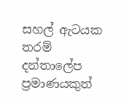සහල් ඇටයක තරම් දන්තාලේප ප්‍රමාණයකුත්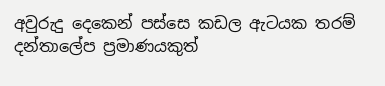අවුරුදු දෙකෙන් පස්සෙ කඩල ඇටයක තරම් දන්තාලේප ප්‍රමාණයකුත්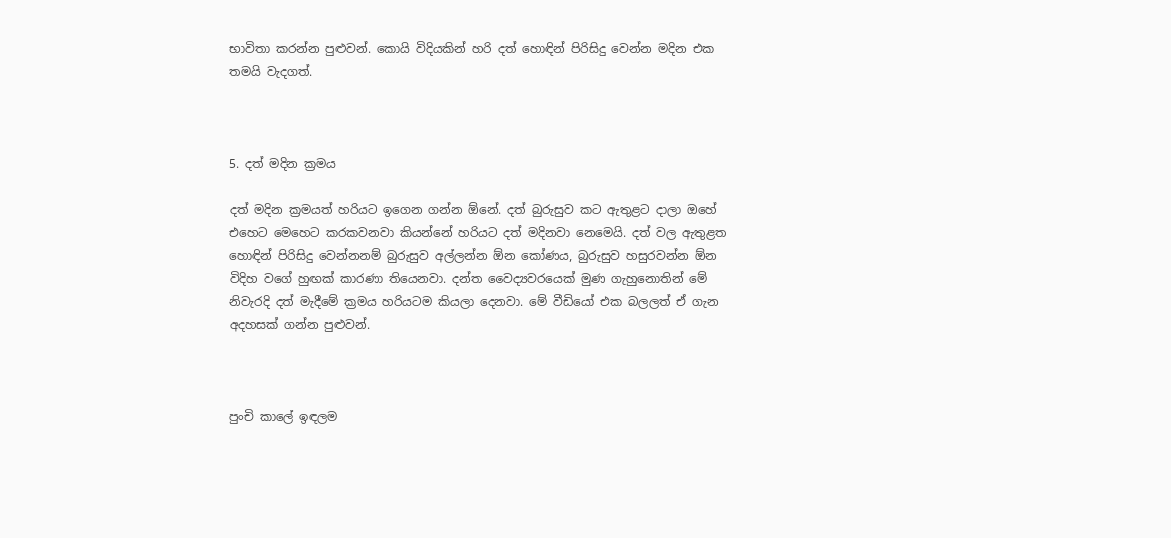භාවිතා කරන්න පුළුවන්. කොයි විදියකින් හරි දත් හොඳින් පිරිසිදු වෙන්න මදින එක තමයි වැදගත්.



5. දත් මදින ක්‍රමය

දත් මදින ක්‍රමයත් හරියට ඉගෙන ගන්න ඕනේ. දත් බුරුසුව කට ඇතුළට දාලා ඔහේ එහෙට මෙහෙට කරකවනවා කියන්නේ හරියට දත් මදිනවා නෙමෙයි. දත් වල ඇතුළත හොඳින් පිරිසිදු වෙන්නනම් බුරුසුව අල්ලන්න ඕන කෝණය, බුරුසුව හසුරවන්න ඕන විදිහ වගේ හුඟක් කාරණා තියෙනවා. දන්ත වෛද්‍යවරයෙක් මුණ ගැහුනොතින් මේ නිවැරදි දත් මැදීමේ ක්‍රමය හරියටම කියලා දෙනවා. මේ වීඩියෝ එක බලලත් ඒ ගැන අදහසක් ගන්න පුළුවන්.



පුංචි කාලේ ඉඳලම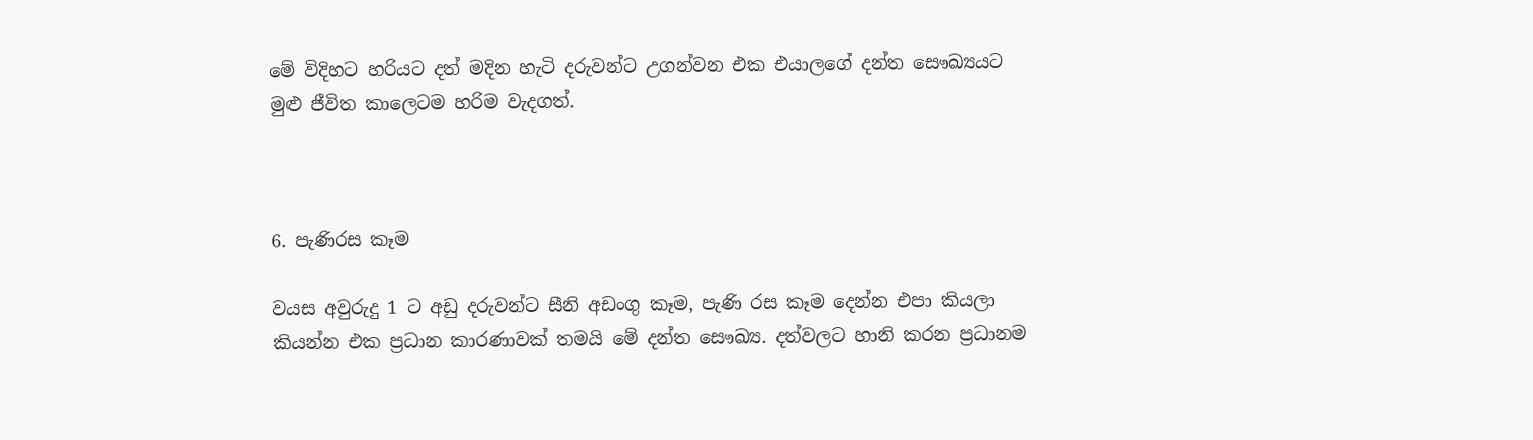මේ විදිහට හරියට දත් මදින හැටි දරුවන්ට උගන්වන එක එයාලගේ දන්ත සෞඛ්‍යයට මුළු ජීවිත කාලෙටම හරිම වැදගත්.



6. පැණිරස කෑම

වයස අවුරුදු 1 ට අඩු දරුවන්ට සීනි අඩංගු කෑම, පැණි රස කෑම දෙන්න එපා කියලා කියන්න එක ප්‍රධාන කාරණාවක් තමයි මේ දන්ත සෞඛ්‍ය. දත්වලට හානි කරන ප්‍රධානම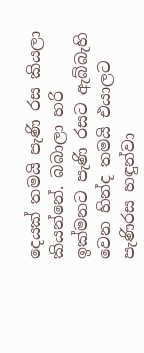දෙයක් තමයි පැණි රස කියලා කියන්නේ. බබාලා හරි ඉක්මනට පැණි රසට ඇබ්බැහි වෙන හින්ද තමයි එයාලට පැණිරස හඳුන්වා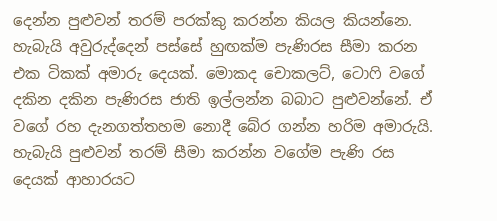දෙන්න පුළුවන් තරම් පරක්කු කරන්න කියල කියන්නෙ. හැබැයි අවුරුද්දෙන් පස්සේ හුඟක්ම පැණිරස සීමා කරන එක ටිකක් අමාරු දෙයක්. මොකද චොකලට්, ටොෆි වගේ දකින දකින පැණිරස ජාති ඉල්ලන්න බබාට පුළුවන්නේ. ඒ වගේ රහ දැනගත්තහම නොදී බේර ගන්න හරිම අමාරුයි. හැබැයි පුළුවන් තරම් සීමා කරන්න වගේම පැණි රස දෙයක් ආහාරයට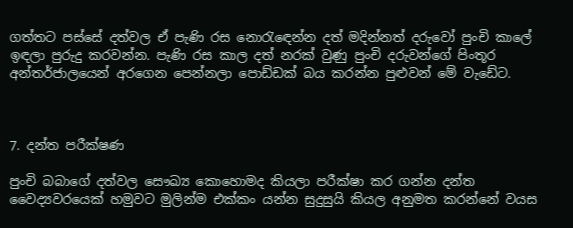ගත්තට පස්සේ දත්වල ඒ පැණි රස නොරැඳෙන්න දත් මදින්නත් දරුවෝ පුංචි කාලේ ඉඳලා පුරුදු කරවන්න. පැණි රස කාල දත් නරක් වුණු පුංචි දරුවන්ගේ පිංතූර අන්තර්ජාලයෙන් අරගෙන පෙන්නලා පොඩ්ඩක් බය කරන්න පුළුවන් මේ වැඩේට.



7. දන්ත පරීක්ෂණ

පුංචි බබාගේ දත්වල සෞඛ්‍ය කොහොමද කියලා පරීක්ෂා කර ගන්න දන්ත වෛද්‍යවරයෙක් හමුවට මුලින්ම එක්කං යන්න සුදුසුයි කියල අනුමත කරන්නේ වයස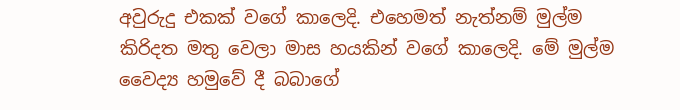අවුරුදු එකක් වගේ කාලෙදි. එහෙමත් නැත්නම් මුල්ම කිරිදත මතු වෙලා මාස හයකින් වගේ කාලෙදි. මේ මුල්ම වෛද්‍ය හමුවේ දී බබාගේ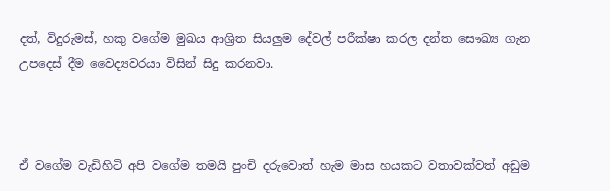දත්, විදුරුමස්, හකු වගේම මුඛය ආශ්‍රිත සියලුම දේවල් පරීක්ෂා කරල දන්ත සෞඛ්‍ය ගැන උපදෙස් දීම වෛද්‍යවරයා විසින් සිදු කරනවා.



ඒ වගේම වැඩිහිටි අපි වගේම තමයි පුංචි දරුවොත් හැම මාස හයකට වතාවක්වත් අඩුම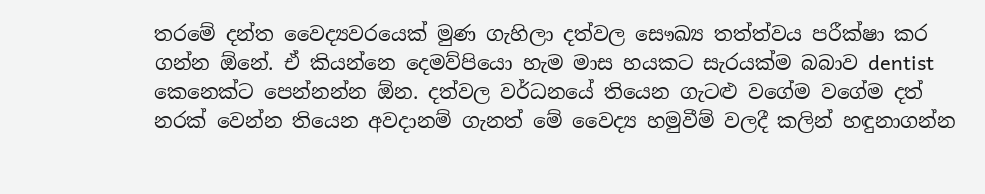තරමේ දන්ත වෛද්‍යවරයෙක් මුණ ගැහිලා දත්වල සෞඛ්‍ය තත්ත්වය පරීක්ෂා කර ගන්න ඕනේ. ඒ කියන්නෙ දෙමව්පියො හැම මාස හයකට සැරයක්ම බබාව dentist කෙනෙක්ට පෙන්නන්න ඕන. දත්වල වර්ධනයේ තියෙන ගැටළු වගේම වගේම දත් නරක් වෙන්න තියෙන අවදානම් ගැනත් මේ වෛද්‍ය හමුවීම් වලදී කලින් හඳුනාගන්න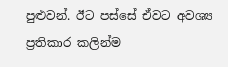පුළුවන්. ඊට පස්සේ ඒවට අවශ්‍ය ප්‍රතිකාර කලින්ම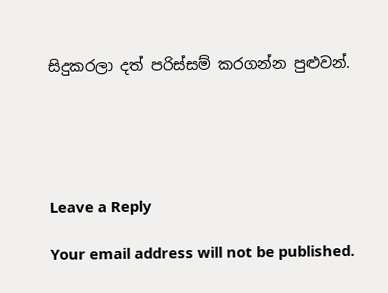සිදුකරලා දත් පරිස්සම් කරගන්න පුළුවන්.





Leave a Reply

Your email address will not be published.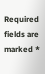Required fields are marked *